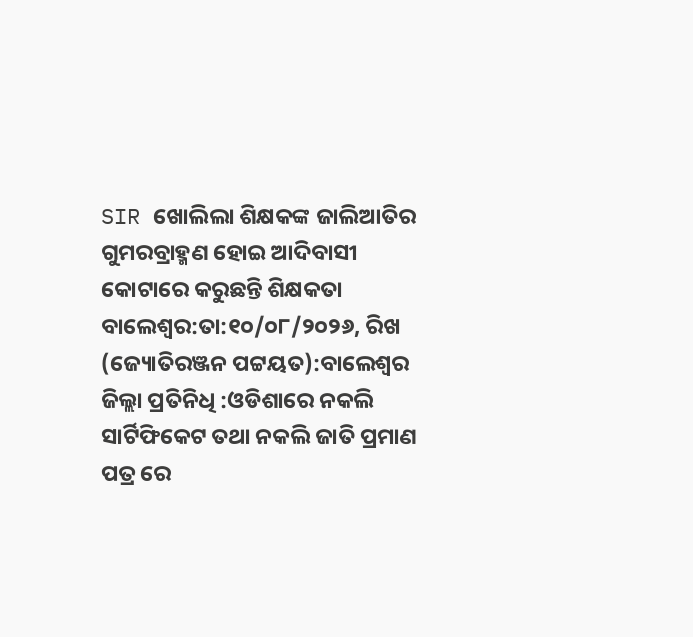SIR ଖୋଲିଲା ଶିକ୍ଷକଙ୍କ ଜାଲିଆତିର ଗୁମରବ୍ରାହ୍ମଣ ହୋଇ ଆଦିବାସୀ କୋଟାରେ କରୁଛନ୍ତି ଶିକ୍ଷକତା
ବାଲେଶ୍ଵର:ତା:୧୦/୦୮/୨୦୨୬, ରିଖ (ଜ୍ୟୋତିରଞ୍ଜନ ପଟ୍ଟୟତ):ବାଲେଶ୍ୱର ଜିଲ୍ଲା ପ୍ରତିନିଧି :ଓଡିଶାରେ ନକଲି ସାର୍ଟିଫିକେଟ ତଥା ନକଲି ଜାତି ପ୍ରମାଣ ପତ୍ର ରେ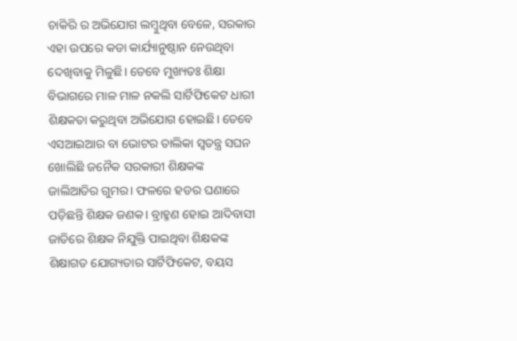ଚାକିରି ର ଅଭିଯୋଗ ଲମ୍ବୁଥିବା ବେଳେ, ସରକାର ଏହା ଉପରେ କଡା କାର୍ଯ୍ୟାନୁଷ୍ଠାନ ନେଉଥିବା ଦେଖିବାକୁ ମିଳୁଛି। ତେବେ ମୁଖ୍ୟତଃ ଶିକ୍ଷା ବିଭାଗରେ ମାଳ ମାଳ ନକଲି ସାର୍ଟିଫିକେଟ ଧାରୀ ଶିକ୍ଷକତା କରୁଥିବା ଅଭିଯୋଗ ହୋଇଛି। ତେବେ ଏସଆଇଆର ବା ଭୋଟର ତାଲିକା ସ୍ବତନ୍ତ୍ର ସଘନ ଖୋଲିଛି ଜନୈକ ସରକାରୀ ଶିକ୍ଷକଙ୍କ ଜାଲିଆତିର ଗୁମର। ଫଳରେ ହଡର ଘଣାରେ ପଡ଼ିଛନ୍ତି ଶିକ୍ଷକ ଜଣକ। ବ୍ରାହ୍ମଣ ହୋଇ ଆଦିବାସୀ ଜାତିରେ ଶିକ୍ଷକ ନିଯୁକ୍ତି ପାଇଥିବା ଶିକ୍ଷକଙ୍କ ଶିକ୍ଷାଗତ ଯୋଗ୍ୟତାର ସାର୍ଟିଫିକେଟ, ବୟସ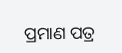ପ୍ରମାଣ ପତ୍ର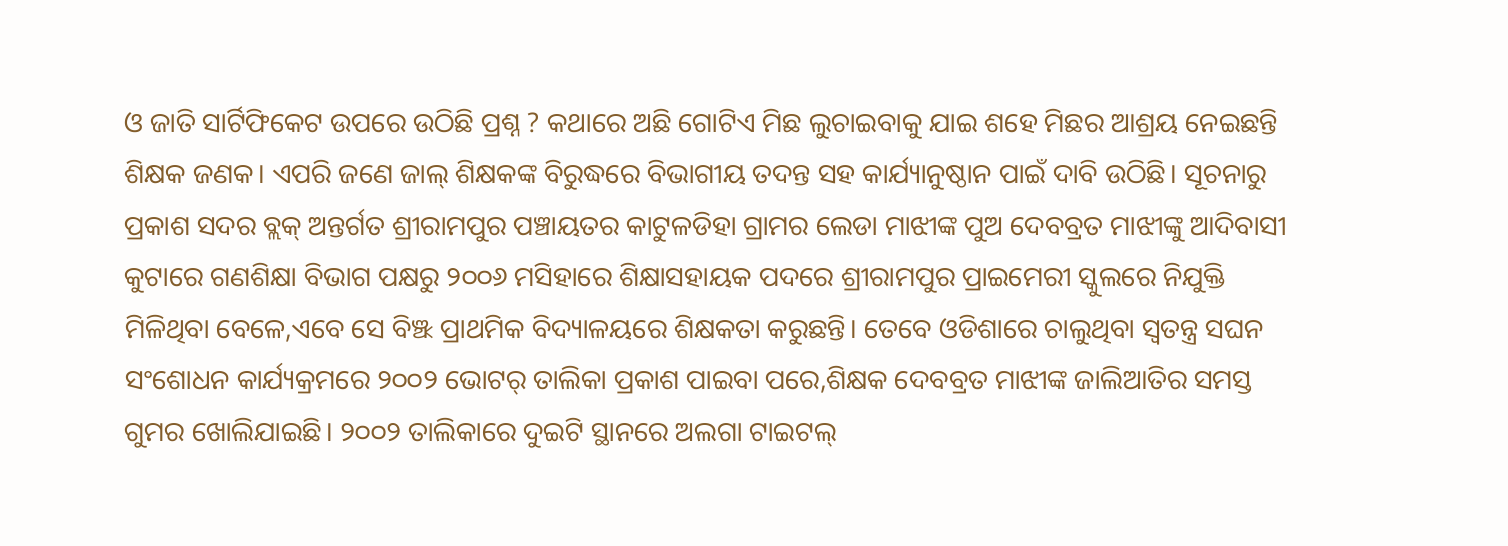ଓ ଜାତି ସାର୍ଟିଫିକେଟ ଉପରେ ଉଠିଛି ପ୍ରଶ୍ନ ? କଥାରେ ଅଛି ଗୋଟିଏ ମିଛ ଲୁଚାଇବାକୁ ଯାଇ ଶହେ ମିଛର ଆଶ୍ରୟ ନେଇଛନ୍ତି ଶିକ୍ଷକ ଜଣକ। ଏପରି ଜଣେ ଜାଲ୍ ଶିକ୍ଷକଙ୍କ ବିରୁଦ୍ଧରେ ବିଭାଗୀୟ ତଦନ୍ତ ସହ କାର୍ଯ୍ୟାନୁଷ୍ଠାନ ପାଇଁ ଦାବି ଉଠିଛି। ସୂଚନାରୁ ପ୍ରକାଶ ସଦର ବ୍ଲକ୍ ଅନ୍ତର୍ଗତ ଶ୍ରୀରାମପୁର ପଞ୍ଚାୟତର କାଟୁଳଡିହା ଗ୍ରାମର ଲେଡା ମାଝୀଙ୍କ ପୁଅ ଦେବବ୍ରତ ମାଝୀଙ୍କୁ ଆଦିବାସୀ କୁଟାରେ ଗଣଶିକ୍ଷା ବିଭାଗ ପକ୍ଷରୁ ୨୦୦୬ ମସିହାରେ ଶିକ୍ଷାସହାୟକ ପଦରେ ଶ୍ରୀରାମପୁର ପ୍ରାଇମେରୀ ସ୍କୁଲରେ ନିଯୁକ୍ତି ମିଳିଥିବା ବେଳେ,ଏବେ ସେ ବିଞ୍ଝ ପ୍ରାଥମିକ ବିଦ୍ୟାଳୟରେ ଶିକ୍ଷକତା କରୁଛନ୍ତି। ତେବେ ଓଡିଶାରେ ଚାଲୁଥିବା ସ୍ବତନ୍ତ୍ର ସଘନ ସଂଶୋଧନ କାର୍ଯ୍ୟକ୍ରମରେ ୨୦୦୨ ଭୋଟର୍ ତାଲିକା ପ୍ରକାଶ ପାଇବା ପରେ,ଶିକ୍ଷକ ଦେବବ୍ରତ ମାଝୀଙ୍କ ଜାଲିଆତିର ସମସ୍ତ ଗୁମର ଖୋଲିଯାଇଛି। ୨୦୦୨ ତାଲିକାରେ ଦୁଇଟି ସ୍ଥାନରେ ଅଲଗା ଟାଇଟଲ୍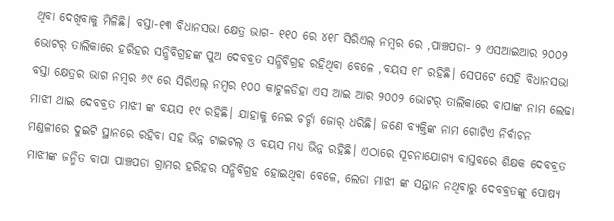ଥିବା ଦେଖିବାକୁ ମିଳିଛି। ବସ୍ତା-୧୩ ବିଧାନସଭା କ୍ଷେତ୍ର ଭାଗ- ୧୧୦ ରେ ୪୧୮ ସିରିଏଲ୍ ନମ୍ବର ରେ ,ପାଞ୍ଚପଡା- ୨ ଏସଆଇଆର ୨୦୦୨ ଭୋଟର୍ ତାଲିକାରେ ହରିହର ସନ୍ଧିବିଗ୍ରହଙ୍କ ପୁଅ ଦେବବ୍ରତ ସନ୍ଧିବିଗ୍ରହ ରହିଥିବା ବେଳେ ,ବୟସ ୧୮ ରହିଛି। ସେପଟେ ସେହି ବିଧାନସଭା ବସ୍ତା କ୍ଷେତ୍ରର ଭାଗ ନମ୍ବର ୬୯ ରେ ସିରିଏଲ୍ ନମ୍ବର ୧୦୦ କାଟୁଳଡିହା ଏସ ଆଇ ଆର ୨୦୦୨ ଭୋଟର୍ ତାଲିକାରେ ବାପାଙ୍କ ନାମ ଲେଢା ମାଝୀ ଥାଇ ଦେବବ୍ରତ ମାଝୀ ଙ୍କ ବୟସ ୧୯ ରହିଛି। ଯାହାକୁ ନେଇ ଚର୍ଚ୍ଚା ଜୋର୍ ଧରିଛି। ଜଣେ ବ୍ୟକ୍ତିଙ୍କ ନାମ ଗୋଟିଏ ନିର୍ବାଚନ ମଣ୍ଡଳୀରେ ଦୁଇଟି ସ୍ଥାନରେ ରହିବା ସହ ଭିନ୍ନ ଟାଇଟଲ୍ ଓ ବୟସ ମଧ୍ୟ ଭିନ୍ନ ରହିଛି। ଏଠାରେ ସୂଚନାଯୋଗ୍ୟ ବାସ୍ତବରେ ଶିକ୍ଷକ ଦେବବ୍ରତ ମାଝୀଙ୍କ ଜନ୍ମିତ ବାପା ପାଞ୍ଚପଡା ଗ୍ରାମର ହରିହର ସନ୍ଧିବିଗ୍ରହ ହୋଇଥିବା ବେଳେ, ଲେଡା ମାଝୀ ଙ୍କ ସନ୍ତାନ ନଥିବାରୁ ଦେବବ୍ରତଙ୍କୁ ପୋଷ୍ୟ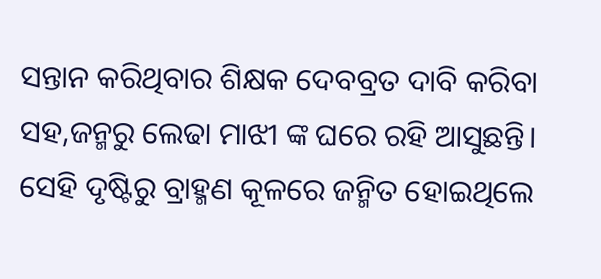ସନ୍ତାନ କରିଥିବାର ଶିକ୍ଷକ ଦେବବ୍ରତ ଦାବି କରିବା ସହ,ଜନ୍ମରୁ ଲେଢା ମାଝୀ ଙ୍କ ଘରେ ରହି ଆସୁଛନ୍ତି। ସେହି ଦୃଷ୍ଟିରୁ ବ୍ରାହ୍ମଣ କୂଳରେ ଜନ୍ମିତ ହୋଇଥିଲେ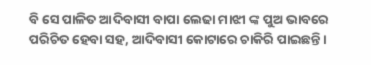ବି ସେ ପାଳିତ ଆଦିବାସୀ ବାପା ଲେଢା ମାଝୀ ଙ୍କ ପୁଅ ଭାବରେ ପରିଚିତ ହେବା ସହ, ଆଦିବାସୀ କୋଟାରେ ଚାକିରି ପାଇଛନ୍ତି।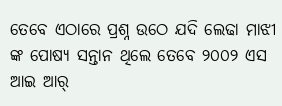ତେବେ ଏଠାରେ ପ୍ରଶ୍ନ ଉଠେ ଯଦି ଲେଢା ମାଝୀ ଙ୍କ ପୋଷ୍ୟ ସନ୍ତାନ ଥିଲେ ତେବେ ୨୦୦୨ ଏସ ଆଇ ଆର୍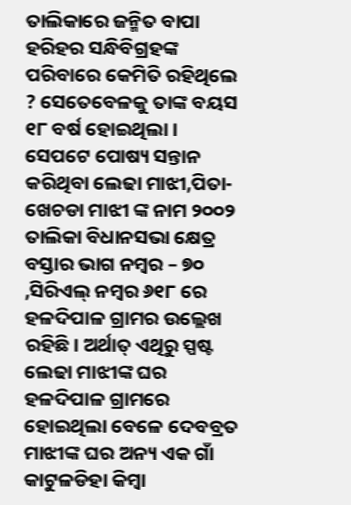ତାଲିକାରେ ଜନ୍ମିତ ବାପା ହରିହର ସନ୍ଧିବିଗ୍ରହଙ୍କ ପରିବାରେ କେମିତି ରହିଥିଲେ ? ସେତେବେଳକୁ ତାଙ୍କ ବୟସ ୧୮ ବର୍ଷ ହୋଇଥିଲା । ସେପଟେ ପୋଷ୍ୟ ସନ୍ତାନ କରିଥିବା ଲେଢା ମାଝୀ,ପିତା- ଖେଚଡା ମାଝୀ ଙ୍କ ନାମ ୨୦୦୨ ତାଲିକା ବିଧାନସଭା କ୍ଷେତ୍ର ବସ୍ତାର ଭାଗ ନମ୍ବର – ୭୦ ,ସିରିଏଲ୍ ନମ୍ବର ୬୧୮ ରେ ହଳଦିପାଳ ଗ୍ରାମର ଉଲ୍ଲେଖ ରହିଛି। ଅର୍ଥାତ୍ ଏଥିରୁ ସ୍ପଷ୍ଟ ଲେଢା ମାଝୀଙ୍କ ଘର ହଳଦିପାଳ ଗ୍ରାମରେ ହୋଇଥିଲା ବେଳେ ଦେବବ୍ରତ ମାଝୀଙ୍କ ଘର ଅନ୍ୟ ଏକ ଗାଁ କାଟୁଳଡିହା କିମ୍ବା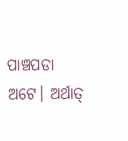ପାଞ୍ଚପଡା ଅଟେ। ଅର୍ଥାତ୍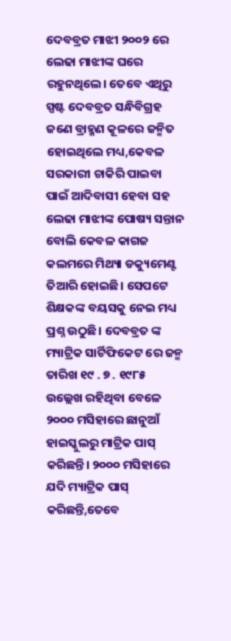ଦେବବ୍ରତ ମାଝୀ ୨୦୦୨ ରେ ଲେଢା ମାଝୀଙ୍କ ଘରେ ରହୁନଥିଲେ। ତେବେ ଏଥିରୁ ସ୍ପଷ୍ଟ ଦେବବ୍ରତ ସନ୍ଧିବିଗ୍ରହ ଜଣେ ବ୍ରାହ୍ମଣ କୂଳରେ ଜନ୍ମିତ ହୋଇଥିଲେ ମଧ୍ୟ,କେବଳ ସରକାରୀ ଚାକିରି ପାଇବା ପାଇଁ ଆଦିବାସୀ ହେବା ସହ ଲେଢା ମାଝୀଙ୍କ ପୋଷ୍ୟ ସନ୍ତାନ ବୋଲି କେବଳ କାଗଜ କଲମରେ ମିଥ୍ୟା ଡକ୍ୟୁମେଣ୍ଟ ତିଆରି ହୋଇଛି। ସେପଟେ ଶିକ୍ଷକଙ୍କ ବୟସକୁ ନେଇ ମଧ୍ୟ ପ୍ରଶ୍ନ ଉଠୁଛି। ଦେବବ୍ରତ ଙ୍କ ମ୍ୟାଟ୍ରିକ ସାର୍ଟିଫିକେଟ ରେ ଜନ୍ମ ତାରିଖ ୧୯ . ୭ . ୧୯୮୫ ଉଲ୍ଲେଖ ରହିଥିବା ବେଳେ ୨୦୦୦ ମସିହାରେ ଛାନୁଆଁ ହାଇସ୍କୁଲରୁ ମାଟ୍ରିକ ପାସ୍ କରିଛନ୍ତି। ୨୦୦୦ ମସିହାରେ ଯଦି ମ୍ୟାଟ୍ରିକ ପାସ୍ କରିଛନ୍ତି,ତେବେ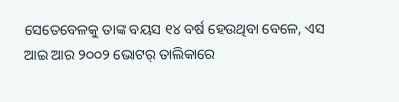ସେତେବେଳକୁ ତାଙ୍କ ବୟସ ୧୪ ବର୍ଷ ହେଉଥିବା ବେଳେ, ଏସ ଆଇ ଆର ୨୦୦୨ ଭୋଟର୍ ତାଲିକାରେ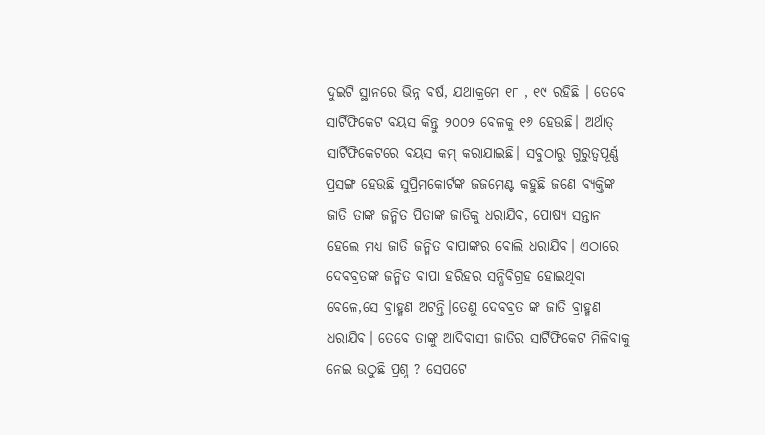ଦୁଇଟି ସ୍ଥାନରେ ଭିନ୍ନ ବର୍ଷ, ଯଥାକ୍ରମେ ୧୮ , ୧୯ ରହିଛି । ତେବେ ସାର୍ଟିଫିକେଟ ବୟସ କିନ୍ତୁ ୨୦୦୨ ବେଳକୁ ୧୬ ହେଉଛି। ଅର୍ଥାତ୍ ସାର୍ଟିଫିକେଟରେ ବୟସ କମ୍ କରାଯାଇଛି। ସବୁଠାରୁ ଗୁରୁତ୍ୱପୂର୍ଣ୍ଣ ପ୍ରସଙ୍ଗ ହେଉଛି ସୁପ୍ରିମକୋର୍ଟଙ୍କ ଜଜମେଣ୍ଟ କହୁଛି ଜଣେ ବ୍ୟକ୍ତିଙ୍କ ଜାତି ତାଙ୍କ ଜନ୍ମିତ ପିତାଙ୍କ ଜାତିକୁ ଧରାଯିବ, ପୋଷ୍ୟ ସନ୍ତାନ ହେଲେ ମଧ୍ୟ ଜାତି ଜନ୍ମିତ ବାପାଙ୍କର ବୋଲି ଧରାଯିବ। ଏଠାରେ ଦେବବ୍ରତଙ୍କ ଜନ୍ମିତ ବାପା ହରିହର ସନ୍ଧିବିଗ୍ରହ ହୋଇଥିବା ବେଳେ,ସେ ବ୍ରାହ୍ମଣ ଅଟନ୍ତି।ତେଣୁ ଦେବବ୍ରତ ଙ୍କ ଜାତି ବ୍ରାହ୍ମଣ ଧରାଯିବ। ତେବେ ତାଙ୍କୁ ଆଦିବାସୀ ଜାତିର ସାର୍ଟିଫିକେଟ ମିଳିବାକୁ ନେଇ ଉଠୁଛି ପ୍ରଶ୍ନ ? ସେପଟେ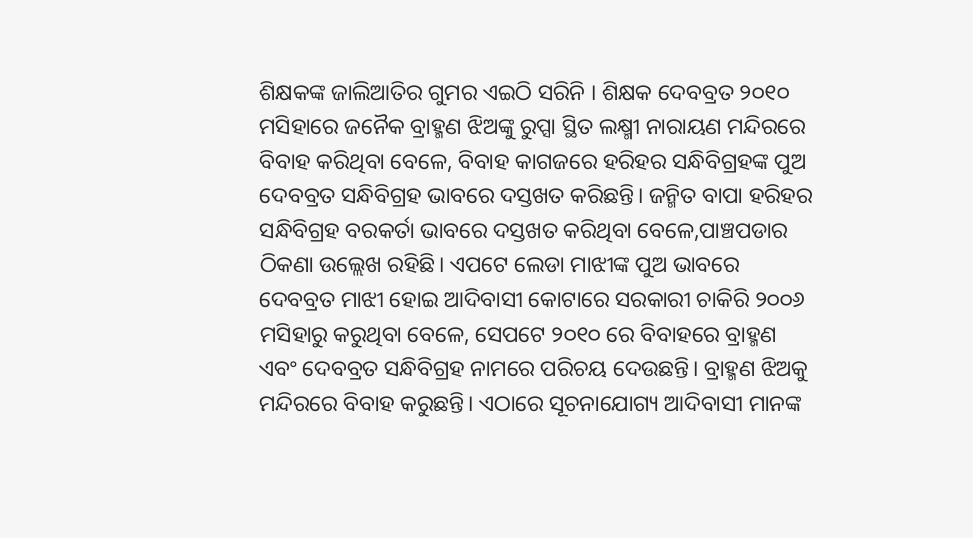ଶିକ୍ଷକଙ୍କ ଜାଲିଆତିର ଗୁମର ଏଇଠି ସରିନି । ଶିକ୍ଷକ ଦେବବ୍ରତ ୨୦୧୦ ମସିହାରେ ଜନୈକ ବ୍ରାହ୍ମଣ ଝିଅଙ୍କୁ ରୁପ୍ସା ସ୍ଥିତ ଲକ୍ଷ୍ମୀ ନାରାୟଣ ମନ୍ଦିରରେ ବିବାହ କରିଥିବା ବେଳେ, ବିବାହ କାଗଜରେ ହରିହର ସନ୍ଧିବିଗ୍ରହଙ୍କ ପୁଅ ଦେବବ୍ରତ ସନ୍ଧିବିଗ୍ରହ ଭାବରେ ଦସ୍ତଖତ କରିଛନ୍ତି। ଜନ୍ମିତ ବାପା ହରିହର ସନ୍ଧିବିଗ୍ରହ ବରକର୍ତା ଭାବରେ ଦସ୍ତଖତ କରିଥିବା ବେଳେ,ପାଞ୍ଚପଡାର ଠିକଣା ଉଲ୍ଲେଖ ରହିଛି। ଏପଟେ ଲେଡା ମାଝୀଙ୍କ ପୁଅ ଭାବରେ ଦେବବ୍ରତ ମାଝୀ ହୋଇ ଆଦିବାସୀ କୋଟାରେ ସରକାରୀ ଚାକିରି ୨୦୦୬ ମସିହାରୁ କରୁଥିବା ବେଳେ, ସେପଟେ ୨୦୧୦ ରେ ବିବାହରେ ବ୍ରାହ୍ମଣ ଏବଂ ଦେବବ୍ରତ ସନ୍ଧିବିଗ୍ରହ ନାମରେ ପରିଚୟ ଦେଉଛନ୍ତି। ବ୍ରାହ୍ମଣ ଝିଅକୁ ମନ୍ଦିରରେ ବିବାହ କରୁଛନ୍ତି। ଏଠାରେ ସୂଚନାଯୋଗ୍ୟ ଆଦିବାସୀ ମାନଙ୍କ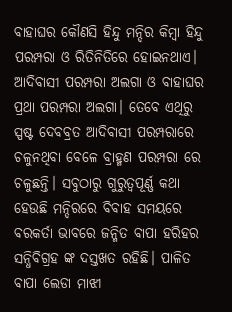ବାହାଘର କୌଣସି ହିନ୍ଦୁ ମନ୍ଦିର କିମ୍ବା ହିନ୍ଦୁ ପରମ୍ପରା ଓ ରିତିନିତିରେ ହୋଇନଥାଏ। ଆଦିବାସୀ ପରମ୍ପରା ଅଲଗା ଓ ବାହାଘର ପ୍ରଥା ପରମ୍ପରା ଅଲଗା। ତେବେ ଏଥିରୁ ସ୍ପଷ୍ଟ ଦେବବ୍ରତ ଆଦିବାସୀ ପରମ୍ପରାରେ ଚଳୁନଥିବା ବେଳେ ବ୍ରାହ୍ମଣ ପରମ୍ପରା ରେ ଚଳୁଛନ୍ତି। ସବୁଠାରୁ ଗୁରୁତ୍ୱପୂର୍ଣ୍ଣ କଥା ହେଉଛି ମନ୍ଦିରରେ ବିବାହ ସମୟରେ ବରକର୍ତା ଭାବରେ ଜନ୍ମିତ ବାପା ହରିହର ସନ୍ଧିବିଗ୍ରହ ଙ୍କ ଦସ୍ତଖତ ରହିଛି। ପାଳିତ ବାପା ଲେଡା ମାଝୀ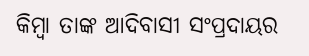କିମ୍ବା ତାଙ୍କ ଆଦିବାସୀ ସଂପ୍ରଦାୟର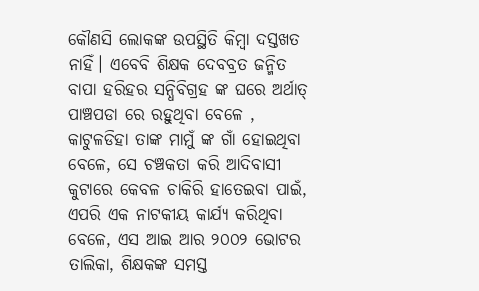କୌଣସି ଲୋକଙ୍କ ଉପସ୍ଥିତି କିମ୍ବା ଦସ୍ତଖତ ନାହିଁ। ଏବେବି ଶିକ୍ଷକ ଦେବବ୍ରତ ଜନ୍ମିତ ବାପା ହରିହର ସନ୍ଧିବିଗ୍ରହ ଙ୍କ ଘରେ ଅର୍ଥାତ୍ ପାଞ୍ଚପଡା ରେ ରହୁଥିବା ବେଳେ , କାଟୁଳଡିହା ତାଙ୍କ ମାମୁଁ ଙ୍କ ଗାଁ ହୋଇଥିବା ବେଳେ, ସେ ଚଞ୍ଚକତା କରି ଆଦିବାସୀ କୁଟାରେ କେବଳ ଚାକିରି ହାତେଇବା ପାଇଁ, ଏପରି ଏକ ନାଟକୀୟ କାର୍ଯ୍ୟ କରିଥିବା ବେଳେ, ଏସ ଆଇ ଆର ୨୦୦୨ ଭୋଟର ତାଲିକା, ଶିକ୍ଷକଙ୍କ ସମସ୍ତ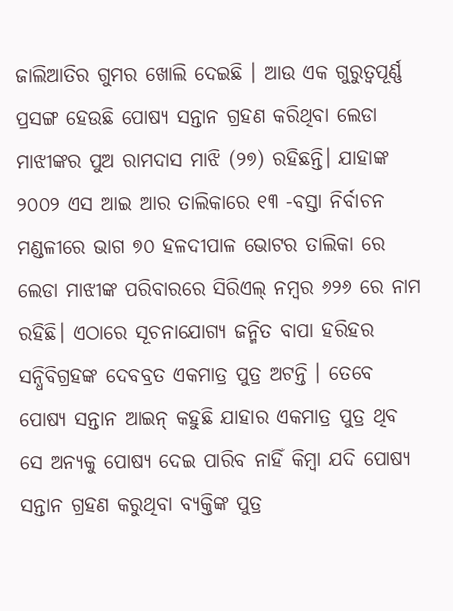ଜାଲିଆତିର ଗୁମର ଖୋଲି ଦେଇଛି । ଆଉ ଏକ ଗୁରୁତ୍ବପୂର୍ଣ୍ଣ ପ୍ରସଙ୍ଗ ହେଉଛି ପୋଷ୍ୟ ସନ୍ତାନ ଗ୍ରହଣ କରିଥିବା ଲେଡା ମାଝୀଙ୍କର ପୁଅ ରାମଦାସ ମାଝି (୨୭) ରହିଛନ୍ତି। ଯାହାଙ୍କ ୨୦୦୨ ଏସ ଆଇ ଆର ତାଲିକାରେ ୧୩ -ବସ୍ତା ନିର୍ବାଚନ ମଣ୍ଡଳୀରେ ଭାଗ ୭୦ ହଳଦୀପାଳ ଭୋଟର ତାଲିକା ରେ ଲେଡା ମାଝୀଙ୍କ ପରିବାରରେ ସିରିଏଲ୍ ନମ୍ବର ୬୨୬ ରେ ନାମ ରହିଛି। ଏଠାରେ ସୂଚନାଯୋଗ୍ୟ ଜନ୍ମିତ ବାପା ହରିହର ସନ୍ଧିବିଗ୍ରହଙ୍କ ଦେବବ୍ରତ ଏକମାତ୍ର ପୁତ୍ର ଅଟନ୍ତି । ତେବେ ପୋଷ୍ୟ ସନ୍ତାନ ଆଇନ୍ କହୁଛି ଯାହାର ଏକମାତ୍ର ପୁତ୍ର ଥିବ ସେ ଅନ୍ୟକୁ ପୋଷ୍ୟ ଦେଇ ପାରିବ ନାହିଁ କିମ୍ବା ଯଦି ପୋଷ୍ୟ ସନ୍ତାନ ଗ୍ରହଣ କରୁଥିବା ବ୍ୟକ୍ତିଙ୍କ ପୁତ୍ର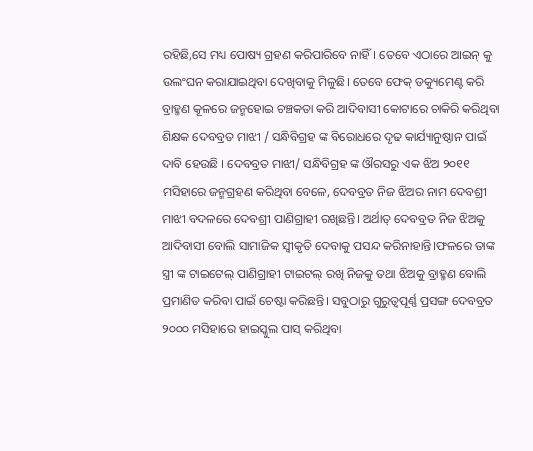ରହିଛି,ସେ ମଧ୍ୟ ପୋଷ୍ୟ ଗ୍ରହଣ କରିପାରିବେ ନାହିଁ। ତେବେ ଏଠାରେ ଆଇନ୍ କୁ ଉଲଂଘନ କରାଯାଇଥିବା ଦେଖିବାକୁ ମିଳୁଛି। ତେବେ ଫେକ୍ ଡକ୍ୟୁମେଣ୍ଟ କରି ବ୍ରାହ୍ମଣ କୂଳରେ ଜନ୍ମହୋଇ ଚଞ୍ଚକତା କରି ଆଦିବାସୀ କୋଟାରେ ଚାକିରି କରିଥିବା ଶିକ୍ଷକ ଦେବବ୍ରତ ମାଝୀ / ସନ୍ଧିବିଗ୍ରହ ଙ୍କ ବିରୋଧରେ ଦୃଢ କାର୍ଯ୍ୟାନୁଷ୍ଠାନ ପାଇଁ ଦାବି ହେଉଛି । ଦେବବ୍ରତ ମାଝୀ/ ସନ୍ଧିବିଗ୍ରହ ଙ୍କ ଔରସରୁ ଏକ ଝିଅ ୨୦୧୧ ମସିହାରେ ଜନ୍ମଗ୍ରହଣ କରିଥିବା ବେଳେ, ଦେବବ୍ରତ ନିଜ ଝିଅର ନାମ ଦେବଶ୍ରୀ ମାଝୀ ବଦଳରେ ଦେବଶ୍ରୀ ପାଣିଗ୍ରାହୀ ରଖିଛନ୍ତି। ଅର୍ଥାତ୍ ଦେବବ୍ରତ ନିଜ ଝିଅକୁ ଆଦିବାସୀ ବୋଲି ସାମାଜିକ ସ୍ବୀକୃତି ଦେବାକୁ ପସନ୍ଦ କରିନାହାନ୍ତି।ଫଳରେ ତାଙ୍କ ସ୍ତ୍ରୀ ଙ୍କ ଟାଇଟେଲ୍ ପାଣିଗ୍ରାହୀ ଟାଇଟଲ୍ ରଖି ନିଜକୁ ତଥା ଝିଅକୁ ବ୍ରାହ୍ମଣ ବୋଲି ପ୍ରମାଣିତ କରିବା ପାଇଁ ଚେଷ୍ଟା କରିଛନ୍ତି। ସବୁଠାରୁ ଗୁରୁତ୍ୱପୂର୍ଣ୍ଣ ପ୍ରସଙ୍ଗ ଦେବବ୍ରତ ୨୦୦୦ ମସିହାରେ ହାଇସ୍କୁଲ ପାସ୍ କରିଥିବା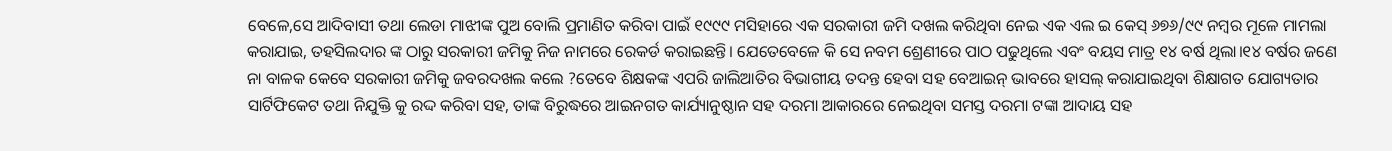ବେଳେ,ସେ ଆଦିବାସୀ ତଥା ଲେଡା ମାଝୀଙ୍କ ପୁଅ ବୋଲି ପ୍ରମାଣିତ କରିବା ପାଇଁ ୧୯୯୯ ମସିହାରେ ଏକ ସରକାରୀ ଜମି ଦଖଲ କରିଥିବା ନେଇ ଏକ ଏଲ ଇ କେସ୍ ୬୭୬/୯୯ ନମ୍ବର ମୂଳେ ମାମଲା କରାଯାଇ, ତହସିଲଦାର ଙ୍କ ଠାରୁ ସରକାରୀ ଜମିକୁ ନିଜ ନାମରେ ରେକର୍ଡ କରାଇଛନ୍ତି। ଯେତେବେଳେ କି ସେ ନବମ ଶ୍ରେଣୀରେ ପାଠ ପଢୁଥିଲେ ଏବଂ ବୟସ ମାତ୍ର ୧୪ ବର୍ଷ ଥିଲା।୧୪ ବର୍ଷର ଜଣେ ନା ବାଳକ କେବେ ସରକାରୀ ଜମିକୁ ଜବରଦଖଲ କଲେ ?ତେବେ ଶିକ୍ଷକଙ୍କ ଏପରି ଜାଲିଆତିର ବିଭାଗୀୟ ତଦନ୍ତ ହେବା ସହ ବେଆଇନ୍ ଭାବରେ ହାସଲ୍ କରାଯାଇଥିବା ଶିକ୍ଷାଗତ ଯୋଗ୍ୟତାର ସାର୍ଟିଫିକେଟ ତଥା ନିଯୁକ୍ତି କୁ ରଦ୍ଦ କରିବା ସହ, ତାଙ୍କ ବିରୁଦ୍ଧରେ ଆଇନଗତ କାର୍ଯ୍ୟାନୁଷ୍ଠାନ ସହ ଦରମା ଆକାରରେ ନେଇଥିବା ସମସ୍ତ ଦରମା ଟଙ୍କା ଆଦାୟ ସହ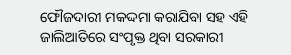ଫୌଜଦାରୀ ମକଦ୍ଦମା କରାଯିବା ସହ ଏହି ଜାଲିଆତିରେ ସଂପୃକ୍ତ ଥିବା ସରକାରୀ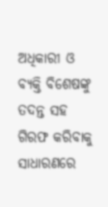ଅଧିକାରୀ ଓ ବ୍ୟକ୍ତି ବିଶେଷଙ୍କୁ ତଦନ୍ତ ସହ ଗିରଫ କରିବାକୁ ସାଧାରଣରେ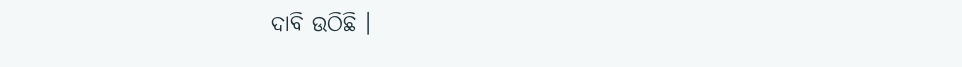ଦାବି ଉଠିଛି ।